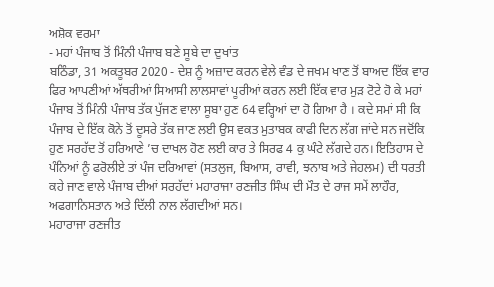ਅਸ਼ੋਕ ਵਰਮਾ
- ਮਹਾਂ ਪੰਜਾਬ ਤੋਂ ਮਿੰਨੀ ਪੰਜਾਬ ਬਣੇ ਸੂਬੇ ਦਾ ਦੁਖਾਂਤ
ਬਠਿੰਡਾ, 31 ਅਕਤੂਬਰ 2020 - ਦੇਸ਼ ਨੂੰ ਅਜ਼ਾਦ ਕਰਨ ਵੇਲੇ ਵੰਡ ਦੇ ਜਖਮ ਖਾਣ ਤੋਂ ਬਾਅਦ ਇੱਕ ਵਾਰ ਫਿਰ ਆਪਣੀਆਂ ਅੱਥਰੀਆਂ ਸਿਆਸੀ ਲਾਲਸਾਵਾਂ ਪੂਰੀਆਂ ਕਰਨ ਲਈ ਇੱਕ ਵਾਰ ਮੁੜ ਟੋਟੇ ਹੋ ਕੇ ਮਹਾਂ ਪੰਜਾਬ ਤੋਂ ਮਿੰਨੀ ਪੰਜਾਬ ਤੱਕ ਪੁੱਜਣ ਵਾਲਾ ਸੂਬਾ ਹੁਣ 64 ਵਰ੍ਹਿਆਂ ਦਾ ਹੋ ਗਿਆ ਹੈ । ਕਦੇ ਸਮਾਂ ਸੀ ਕਿ ਪੰਜਾਬ ਦੇ ਇੱਕ ਕੋਨੇ ਤੋਂ ਦੂਸਰੇ ਤੱਕ ਜਾਣ ਲਈ ਉਸ ਵਕਤ ਮੁਤਾਬਕ ਕਾਫੀ ਦਿਨ ਲੱਗ ਜਾਂਦੇ ਸਨ ਜਦੋਂਕਿ ਹੁਣ ਸਰਹੱਦ ਤੋਂ ਹਰਿਆਣੇ ’ਚ ਦਾਖਲ ਹੋਣ ਲਈ ਕਾਰ ਤੇ ਸਿਰਫ 4 ਕੁ ਘੰਟੇ ਲੱਗਦੇ ਹਨ। ਇਤਿਹਾਸ ਦੇ ਪੰਨਿਆਂ ਨੂੰ ਫਰੋਲੀਏ ਤਾਂ ਪੰਜ ਦਰਿਆਵਾਂ (ਸਤਲੁਜ, ਬਿਆਸ, ਰਾਵੀ, ਝਨਾਬ ਅਤੇ ਜੇਹਲਮ) ਦੀ ਧਰਤੀ ਕਹੇ ਜਾਣ ਵਾਲੇ ਪੰਜਾਬ ਦੀਆਂ ਸਰਹੱਦਾਂ ਮਹਾਰਾਜਾ ਰਣਜੀਤ ਸਿੰਘ ਦੀ ਮੌਤ ਦੇ ਰਾਜ ਸਮੇਂ ਲਾਹੌਰ, ਅਫਗਾਨਿਸਤਾਨ ਅਤੇ ਦਿੱਲੀ ਨਾਲ ਲੱਗਦੀਆਂ ਸਨ।
ਮਹਾਰਾਜਾ ਰਣਜੀਤ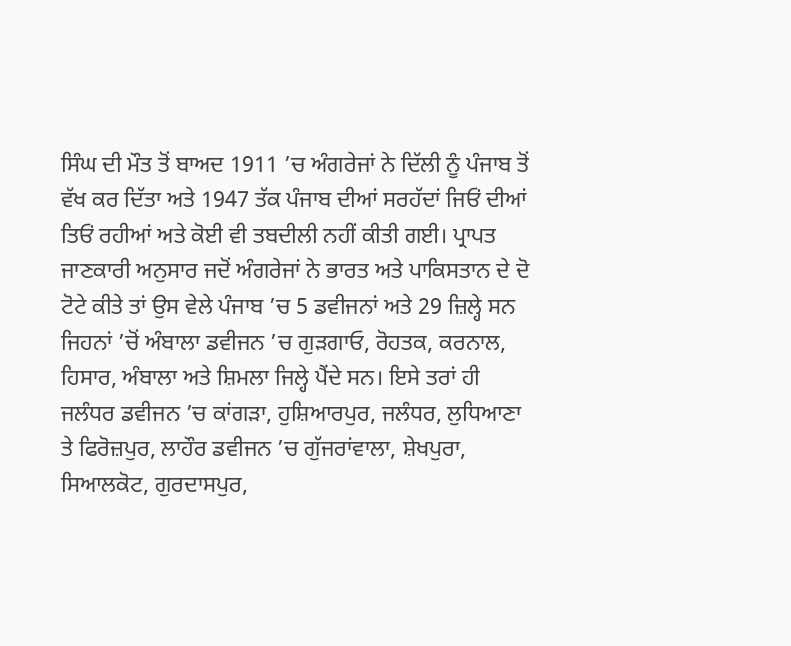ਸਿੰਘ ਦੀ ਮੌਤ ਤੋਂ ਬਾਅਦ 1911 ’ਚ ਅੰਗਰੇਜਾਂ ਨੇ ਦਿੱਲੀ ਨੂੰ ਪੰਜਾਬ ਤੋਂ ਵੱਖ ਕਰ ਦਿੱਤਾ ਅਤੇ 1947 ਤੱਕ ਪੰਜਾਬ ਦੀਆਂ ਸਰਹੱਦਾਂ ਜਿਓਂ ਦੀਆਂ ਤਿਓਂ ਰਹੀਆਂ ਅਤੇ ਕੋਈ ਵੀ ਤਬਦੀਲੀ ਨਹੀਂ ਕੀਤੀ ਗਈ। ਪ੍ਰਾਪਤ ਜਾਣਕਾਰੀ ਅਨੁਸਾਰ ਜਦੋਂ ਅੰਗਰੇਜਾਂ ਨੇ ਭਾਰਤ ਅਤੇ ਪਾਕਿਸਤਾਨ ਦੇ ਦੋ ਟੋਟੇ ਕੀਤੇ ਤਾਂ ਉਸ ਵੇਲੇ ਪੰਜਾਬ ’ਚ 5 ਡਵੀਜਨਾਂ ਅਤੇ 29 ਜ਼ਿਲ੍ਹੇ ਸਨ ਜਿਹਨਾਂ ’ਚੋਂ ਅੰਬਾਲਾ ਡਵੀਜਨ ’ਚ ਗੁੜਗਾਓ, ਰੋਹਤਕ, ਕਰਨਾਲ, ਹਿਸਾਰ, ਅੰਬਾਲਾ ਅਤੇ ਸ਼ਿਮਲਾ ਜਿਲ੍ਹੇ ਪੈਂਦੇ ਸਨ। ਇਸੇ ਤਰਾਂ ਹੀ ਜਲੰਧਰ ਡਵੀਜਨ ’ਚ ਕਾਂਗੜਾ, ਹੁਸ਼ਿਆਰਪੁਰ, ਜਲੰਧਰ, ਲੁਧਿਆਣਾ ਤੇ ਫਿਰੋਜ਼ਪੁਰ, ਲਾਹੌਰ ਡਵੀਜਨ ’ਚ ਗੁੱਜਰਾਂਵਾਲਾ, ਸ਼ੇਖਪੁਰਾ, ਸਿਆਲਕੋਟ, ਗੁਰਦਾਸਪੁਰ,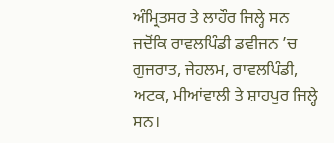ਅੰਮ੍ਰਿਤਸਰ ਤੇ ਲਾਹੌਰ ਜਿਲ੍ਹੇ ਸਨ ਜਦੋਂਕਿ ਰਾਵਲਪਿੰਡੀ ਡਵੀਜਨ ’ਚ ਗੁਜਰਾਤ, ਜੇਹਲਮ, ਰਾਵਲਪਿੰਡੀ, ਅਟਕ, ਮੀਆਂਵਾਲੀ ਤੇ ਸ਼ਾਹਪੁਰ ਜਿਲ੍ਹੇ ਸਨ।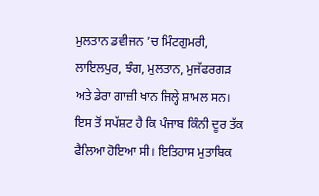ਮੁਲਤਾਨ ਡਵੀਜਨ ’ਚ ਮਿੰਟਗੁਮਰੀ, ਲਾਇਲਪੁਰ, ਝੰਗ, ਮੁਲਤਾਨ, ਮੁਜੱਫਰਗੜ ਅਤੇ ਡੇਰਾ ਗਾਜ਼ੀ ਖਾਨ ਜਿਲ੍ਹੇ ਸ਼ਾਮਲ ਸਨ।
ਇਸ ਤੋਂ ਸਪੱਸ਼ਟ ਹੈ ਕਿ ਪੰਜਾਬ ਕਿੰਨੀ ਦੂਰ ਤੱਕ ਫੈਲਿਆ ਹੋਇਆ ਸੀ। ਇਤਿਹਾਸ ਮੁਤਾਬਿਕ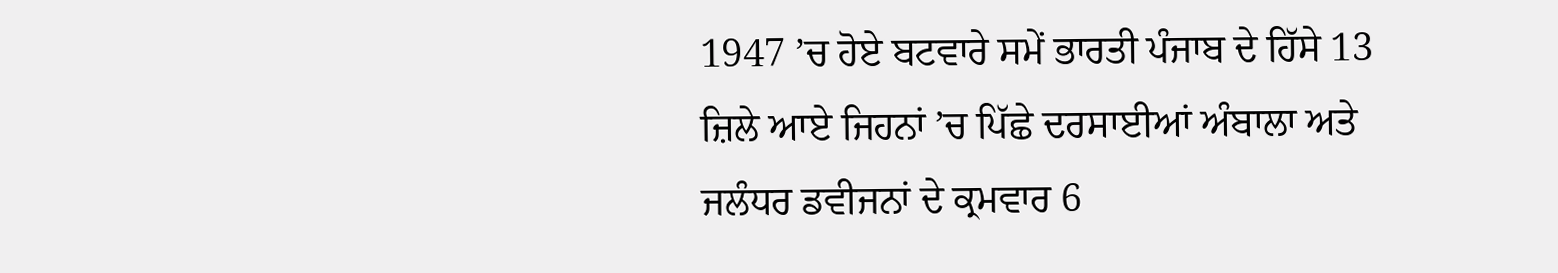1947 ’ਚ ਹੋਏ ਬਟਵਾਰੇ ਸਮੇਂ ਭਾਰਤੀ ਪੰਜਾਬ ਦੇ ਹਿੱਸੇ 13 ਜ਼ਿਲੇ ਆਏ ਜਿਹਨਾਂ ’ਚ ਪਿੱਛੇ ਦਰਸਾਈਆਂ ਅੰਬਾਲਾ ਅਤੇ ਜਲੰਧਰ ਡਵੀਜਨਾਂ ਦੇ ਕ੍ਰਮਵਾਰ 6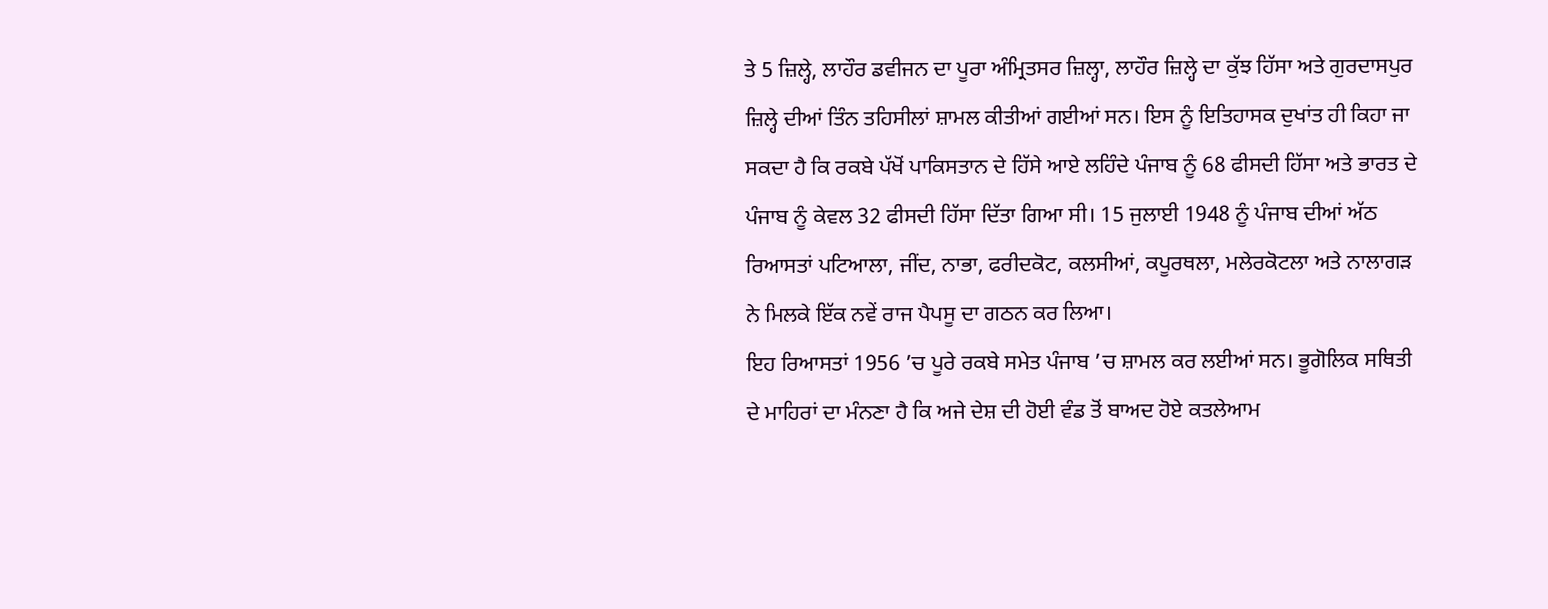ਤੇ 5 ਜ਼ਿਲ੍ਹੇ, ਲਾਹੌਰ ਡਵੀਜਨ ਦਾ ਪੂਰਾ ਅੰਮ੍ਰਿਤਸਰ ਜ਼ਿਲ੍ਹਾ, ਲਾਹੌਰ ਜ਼ਿਲ੍ਹੇ ਦਾ ਕੁੱਝ ਹਿੱਸਾ ਅਤੇ ਗੁਰਦਾਸਪੁਰ ਜ਼ਿਲ੍ਹੇ ਦੀਆਂ ਤਿੰਨ ਤਹਿਸੀਲਾਂ ਸ਼ਾਮਲ ਕੀਤੀਆਂ ਗਈਆਂ ਸਨ। ਇਸ ਨੂੰ ਇਤਿਹਾਸਕ ਦੁਖਾਂਤ ਹੀ ਕਿਹਾ ਜਾ ਸਕਦਾ ਹੈ ਕਿ ਰਕਬੇ ਪੱਖੋਂ ਪਾਕਿਸਤਾਨ ਦੇ ਹਿੱਸੇ ਆਏ ਲਹਿੰਦੇ ਪੰਜਾਬ ਨੂੰ 68 ਫੀਸਦੀ ਹਿੱਸਾ ਅਤੇ ਭਾਰਤ ਦੇ ਪੰਜਾਬ ਨੂੰ ਕੇਵਲ 32 ਫੀਸਦੀ ਹਿੱਸਾ ਦਿੱਤਾ ਗਿਆ ਸੀ। 15 ਜੁਲਾਈ 1948 ਨੂੰ ਪੰਜਾਬ ਦੀਆਂ ਅੱਠ ਰਿਆਸਤਾਂ ਪਟਿਆਲਾ, ਜੀਂਦ, ਨਾਭਾ, ਫਰੀਦਕੋਟ, ਕਲਸੀਆਂ, ਕਪੂਰਥਲਾ, ਮਲੇਰਕੋਟਲਾ ਅਤੇ ਨਾਲਾਗੜ ਨੇ ਮਿਲਕੇ ਇੱਕ ਨਵੇਂ ਰਾਜ ਪੈਪਸੂ ਦਾ ਗਠਨ ਕਰ ਲਿਆ।
ਇਹ ਰਿਆਸਤਾਂ 1956 ’ਚ ਪੂਰੇ ਰਕਬੇ ਸਮੇਤ ਪੰਜਾਬ ’ਚ ਸ਼ਾਮਲ ਕਰ ਲਈਆਂ ਸਨ। ਭੂਗੋਲਿਕ ਸਥਿਤੀ ਦੇ ਮਾਹਿਰਾਂ ਦਾ ਮੰਨਣਾ ਹੈ ਕਿ ਅਜੇ ਦੇਸ਼ ਦੀ ਹੋਈ ਵੰਡ ਤੋਂ ਬਾਅਦ ਹੋਏ ਕਤਲੇਆਮ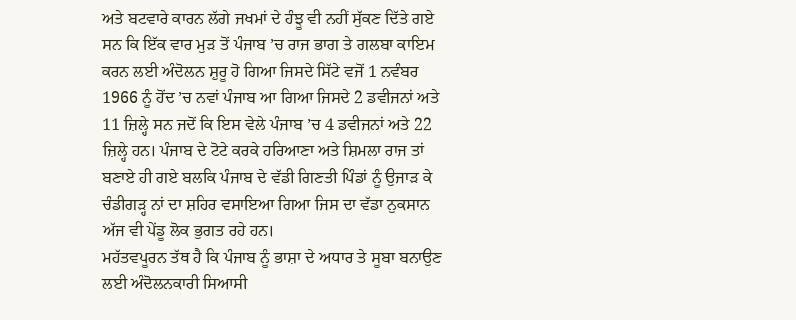ਅਤੇ ਬਟਵਾਰੇ ਕਾਰਨ ਲੱਗੇ ਜਖਮਾਂ ਦੇ ਹੰਝੂ ਵੀ ਨਹੀਂ ਸੁੱਕਣ ਦਿੱਤੇ ਗਏ ਸਨ ਕਿ ਇੱਕ ਵਾਰ ਮੁੜ ਤੋਂ ਪੰਜਾਬ ’ਚ ਰਾਜ ਭਾਗ ਤੇ ਗਲਬਾ ਕਾਇਮ ਕਰਨ ਲਈ ਅੰਦੋਲਨ ਸ਼ੁਰੂ ਹੋ ਗਿਆ ਜਿਸਦੇ ਸਿੱਟੇ ਵਜੋਂ 1 ਨਵੰਬਰ 1966 ਨੂੰ ਹੋਂਦ ’ਚ ਨਵਾਂ ਪੰਜਾਬ ਆ ਗਿਆ ਜਿਸਦੇ 2 ਡਵੀਜਨਾਂ ਅਤੇ 11 ਜ਼ਿਲ੍ਹੇ ਸਨ ਜਦੋਂ ਕਿ ਇਸ ਵੇਲੇ ਪੰਜਾਬ ’ਚ 4 ਡਵੀਜਨਾਂ ਅਤੇ 22 ਜ਼ਿਲ੍ਹੇ ਹਨ। ਪੰਜਾਬ ਦੇ ਟੋਟੇ ਕਰਕੇ ਹਰਿਆਣਾ ਅਤੇ ਸ਼ਿਮਲਾ ਰਾਜ ਤਾਂ ਬਣਾਏ ਹੀ ਗਏ ਬਲਕਿ ਪੰਜਾਬ ਦੇ ਵੱਡੀ ਗਿਣਤੀ ਪਿੰਡਾਂ ਨੂੰ ਉਜਾੜ ਕੇ ਚੰਡੀਗੜ੍ਹ ਨਾਂ ਦਾ ਸ਼ਹਿਰ ਵਸਾਇਆ ਗਿਆ ਜਿਸ ਦਾ ਵੱਡਾ ਨੁਕਸਾਨ ਅੱਜ ਵੀ ਪੇਂਡੂ ਲੋਕ ਭੁਗਤ ਰਹੇ ਹਨ।
ਮਹੱਤਵਪੂਰਨ ਤੱਥ ਹੈ ਕਿ ਪੰਜਾਬ ਨੂੰ ਭਾਸ਼ਾ ਦੇ ਅਧਾਰ ਤੇ ਸੂਬਾ ਬਨਾਉਣ ਲਈ ਅੰਦੋਲਨਕਾਰੀ ਸਿਆਸੀ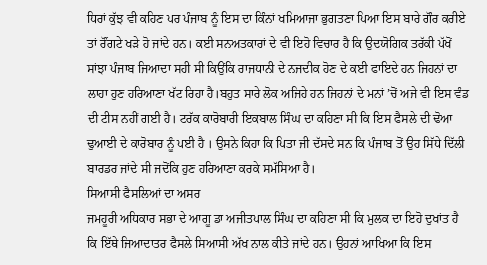ਧਿਰਾਂ ਕੁੱਝ ਵੀ ਕਹਿਣ ਪਰ ਪੰਜਾਬ ਨੂੰ ਇਸ ਦਾ ਕਿੰਨਾਂ ਖਮਿਆਜਾ ਭੁਗਤਣਾ ਪਿਆ ਇਸ ਬਾਰੇ ਗੌਰ ਕਰੀਏ ਤਾਂ ਰੌਂਗਟੇ ਖੜੇ ਹੋ ਜਾਂਦੇ ਹਨ। ਕਈ ਸਨਅਤਕਾਰਾਂ ਦੇ ਵੀ ਇਹੋ ਵਿਚਾਰ ਹੈ ਕਿ ਉਦਯੋਗਿਕ ਤਰੱਕੀ ਪੱਖੋਂ ਸਾਂਝਾ ਪੰਜਾਬ ਜਿਆਦਾ ਸਹੀ ਸੀ ਕਿਉਂਕਿ ਰਾਜਧਾਨੀ ਦੇ ਨਜਦੀਕ ਹੋਣ ਦੇ ਕਈ ਫਾਇਦੇ ਹਨ ਜਿਹਨਾਂ ਦਾ ਲਾਹਾ ਹੁਣ ਹਰਿਆਣਾ ਖੱਟ ਰਿਹਾ ਹੈ।ਬਹੁਤ ਸਾਰੇ ਲੋਕ ਅਜਿਹੇ ਹਨ ਜਿਹਨਾਂ ਦੇ ਮਨਾਂ ’ਚੋਂ ਅਜੇ ਵੀ ਇਸ ਵੰਡ ਦੀ ਟੀਸ ਨਹੀਂ ਗਈ ਹੈ। ਟਰੱਕ ਕਾਰੋਬਾਰੀ ਇਕਬਾਲ ਸਿੰਘ ਦਾ ਕਹਿਣਾ ਸੀ ਕਿ ਇਸ ਫੈਸਲੇ ਦੀ ਢੋਆ ਢੁਆਈ ਦੇ ਕਾਰੋਬਾਰ ਨੂੰ ਪਈ ਹੈ । ਉਸਨੇ ਕਿਹਾ ਕਿ ਪਿਤਾ ਜੀ ਦੱਸਦੇ ਸਨ ਕਿ ਪੰਜਾਬ ਤੋਂ ਉਹ ਸਿੱਧੇ ਦਿੱਲੀ ਬਾਰਡਰ ਜਾਂਦੇ ਸੀ ਜਦੋਂਕਿ ਹੁਣ ਹਰਿਆਣਾ ਕਰਕੇ ਸਮੱਸਿਆ ਹੈ।
ਸਿਆਸੀ ਫੈਸਲਿਆਂ ਦਾ ਅਸਰ
ਜਮਹੂਰੀ ਅਧਿਕਾਰ ਸਭਾ ਦੇ ਆਗੂ ਡਾ ਅਜੀਤਪਾਲ ਸਿੰਘ ਦਾ ਕਹਿਣਾ ਸੀ ਕਿ ਮੁਲਕ ਦਾ ਇਹੋ ਦੁਖਾਂਤ ਹੈ ਕਿ ਇੱਥੇ ਜਿਆਦਾਤਰ ਫੈਸਲੇ ਸਿਆਸੀ ਅੱਖ ਨਾਲ ਕੀਤੇ ਜਾਂਦੇ ਹਨ। ਉਹਨਾਂ ਆਖਿਆ ਕਿ ਇਸ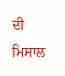ਦੀ ਮਿਸਾਲ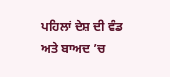ਪਹਿਲਾਂ ਦੇਸ਼ ਦੀ ਵੰਡ ਅਤੇ ਬਾਅਦ ’ਚ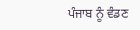ਪੰਜਾਬ ਨੂੰ ਵੰਡਣ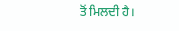ਤੋਂ ਮਿਲਦੀ ਹੈ।